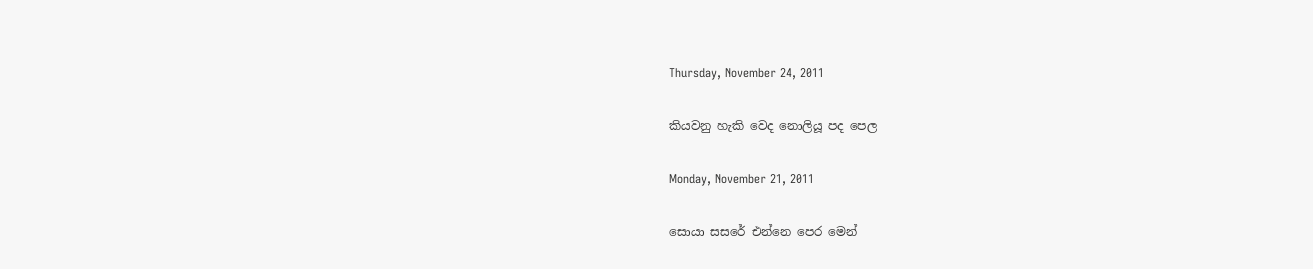Thursday, November 24, 2011

කියවනු හැකි වෙද නොලියූ පද පෙල

Monday, November 21, 2011

සොයා සසරේ එන්නෙ පෙර මෙන්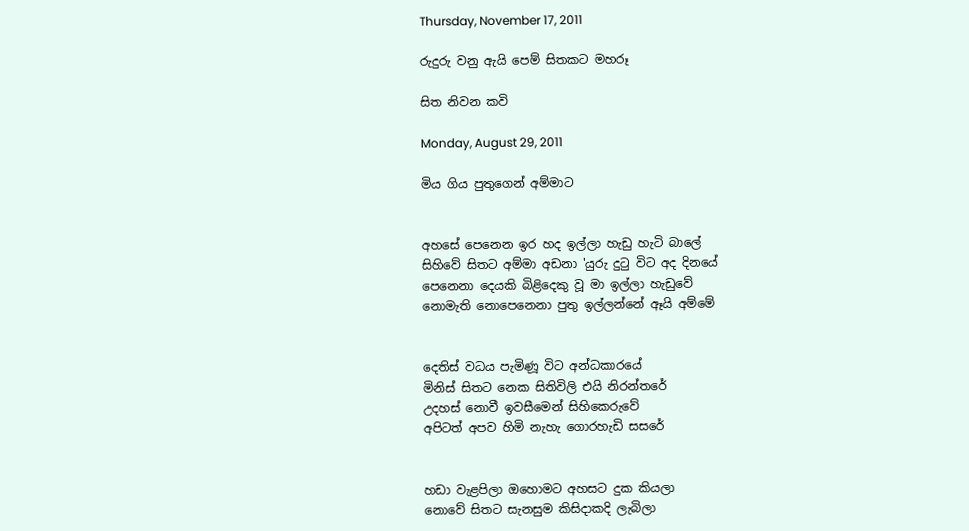Thursday, November 17, 2011

රුදුරු වනු ඇයි පෙම් සිතකට මහරූ

සිත නිවන කවි

Monday, August 29, 2011

මිය ගිය පුතුගෙන් අම්මාට


අහසේ පෙනෙන ඉර හද ඉල්ලා හැඩු හැටි බාලේ
සිහිවේ සිතට අම්මා අඩනා 'යුරු දුටු විට අද දිනයේ
පෙනෙනා දෙයකි බිළිදෙකු වූ මා ඉල්ලා හැඩුවේ
නොමැති නොපෙනෙනා පුතු ඉල්ලන්නේ ඈයි අම්මේ


දෙතිස් වධය පැමිණූ විට අන්ධකාරයේ
මිනිස් සිතට නෙක සිතිවිලි එයි නිරන්තරේ
උදහස් නොවී ඉවසීමෙන් සිහිකෙරුවේ
අපිටත් අපව හිමි නැහැ ගොරහැඩි සසරේ


හඩා වැළපිලා ඔහොමට අහසට දුක කියලා
නොවේ සිතට සැනසුම කිසිදාකදි ලැබිලා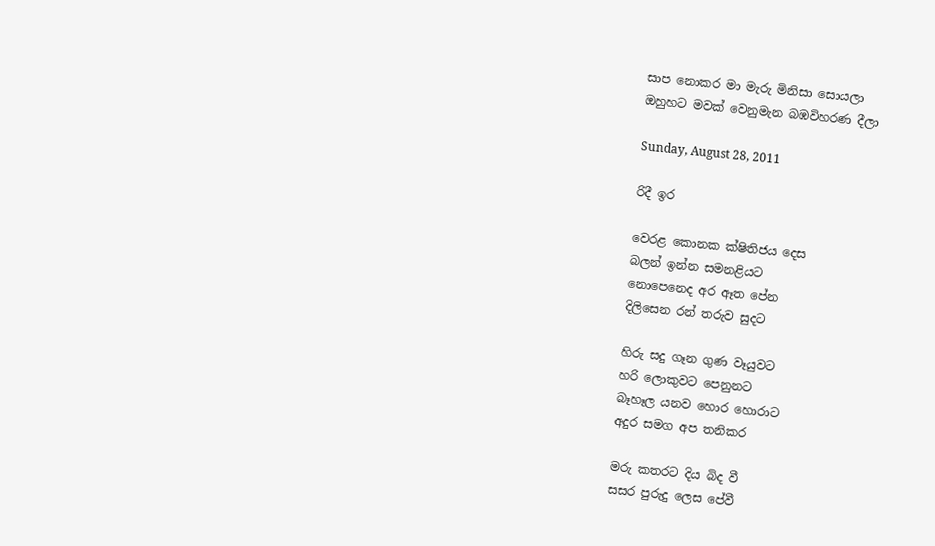සාප නොකර මා මැරු මිනිසා සොයලා
ඔහුහට මවක් වෙනුමැන බඹවිහරණ දීලා

Sunday, August 28, 2011

රිදී ඉර

වෙරළ කොනක ක්ෂිතිජය දෙස
බලන් ඉන්න සමනළියට
නොපෙනෙද අර ඈත පේන
දිලිසෙන රන් තරුව සුදට

හිරු සදු ගෑන ගුණ වෑයුවට
හරි ලොකුවට පෙනුනට
බෑහෑල යනව හොර හොරාට
අදුර සමග අප තනිකර

මරු කතරට දිය බිද වී
සසර පුරුදු ලෙස පේවී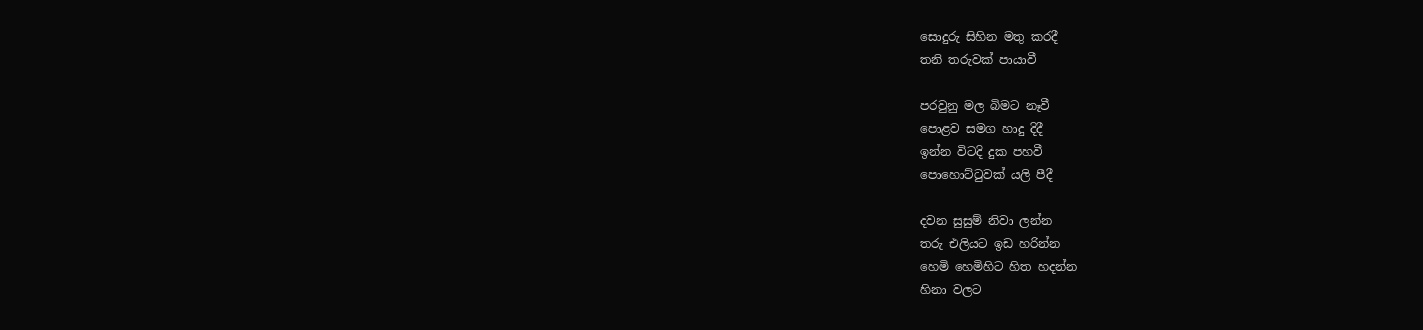සොදුරු සිහින මතු කරදී
තනි තරුවක් පායාවී

පරවුනු මල බිමට නෑවී
පොළව සමග හාදු දිදී
ඉන්න විටදි දුක පහවී
පොහොට්ටුවක් යලි පීදී

දවන සුසුම් නිවා ලන්න
තරු එලියට ඉඩ හරින්න
හෙමි හෙමිහිට හිත හදන්න
හිනා වලට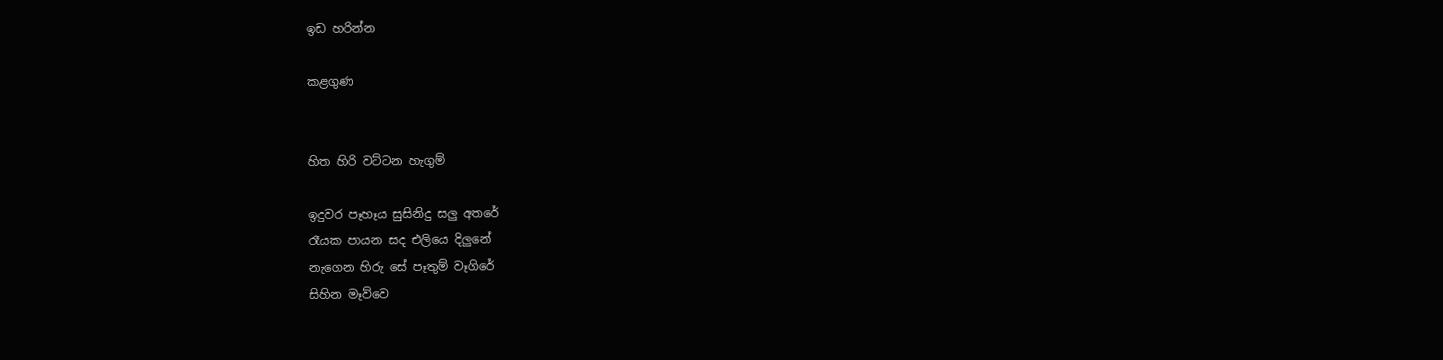ඉඩ හරින්න

කළගුණ


හිත හිරි වට්ටන හැගුම්

ඉදුවර පෑහෑය සුසිනිදු සලු අතරේ
රෑයක පායන සද එලියෙ දිලුනේ
නැගෙන හිරු සේ පෑතුම් වෑගිරේ
සිහින මෑව්වෙ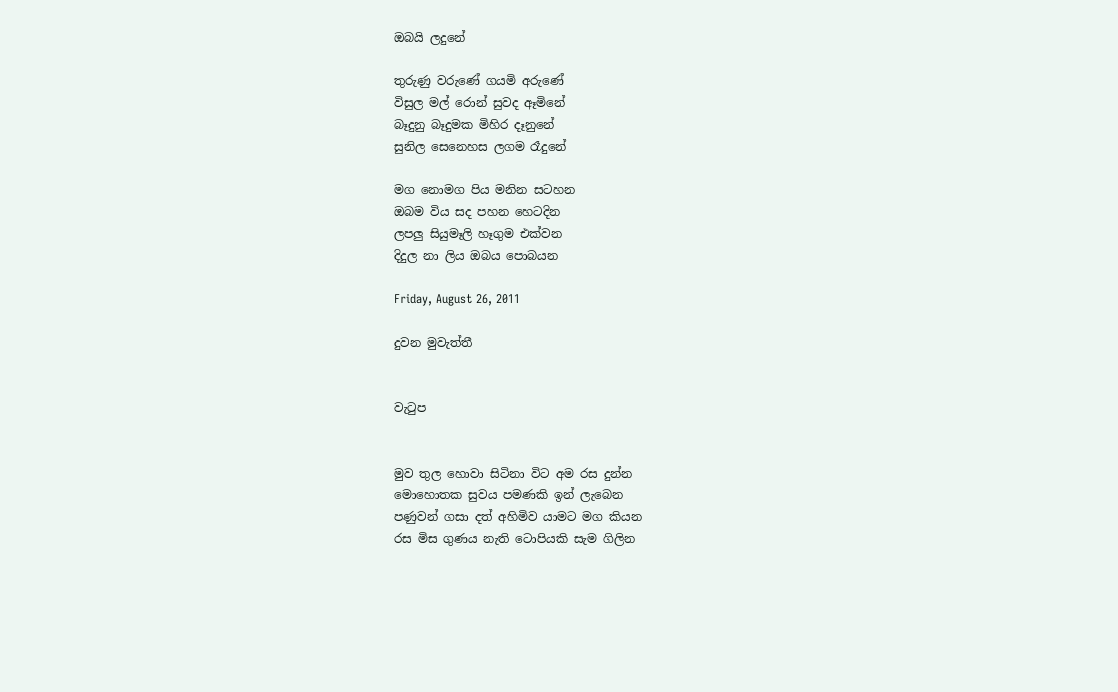ඔබයි ලදුනේ

තුරුණු වරුණේ ගයමි අරුණේ
විසුල මල් රොන් සුවද ඈමිනේ
බෑදුනු බෑදුමක මිහිර දෑනුනේ
සුනිල සෙනෙහස ලගම රෑදුනේ

මග නොමග පිය මනින සටහන
ඔබම විය සද පහන හෙටදින
ලපලු සියුමෑලි හෑගුම එක්වන
දිදුල නා ලිය ඔබය පොබයන

Friday, August 26, 2011

දුවන මුවැත්තී


වැටුප


මුව තුල හොවා සිටිනා විට අම රස දුන්න
මොහොතක සුවය පමණකි ඉන් ලැබෙන
පණුවන් ගසා දත් අහිමිව යාමට මග කියන
රස මිස ගුණය නැති ටොපියකි සැම ගිලින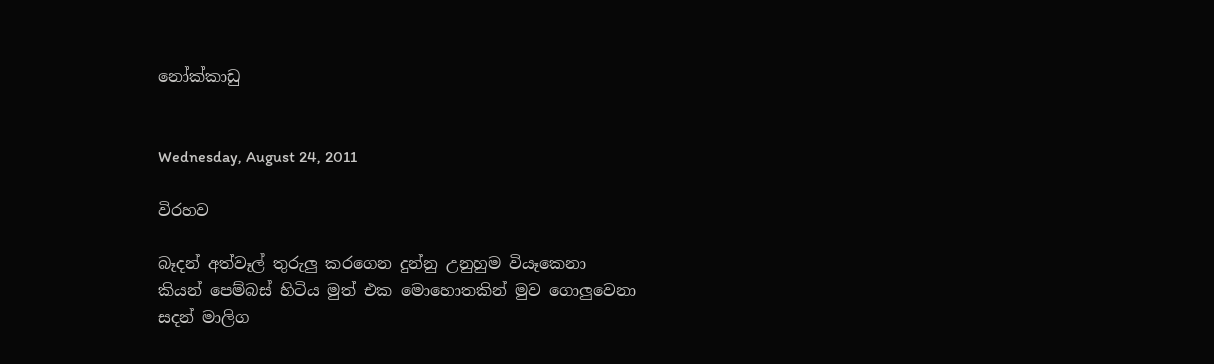නෝක්කාඩු


Wednesday, August 24, 2011

විරහව

බෑදන් අත්වෑල් තුරුලු කරගෙන දුන්නු උනුහුම වියෑකෙනා
කියන් පෙම්බස් හිටිය මුත් එක මොහොතකින් මුව ගොලුවෙනා
සදන් මාලිග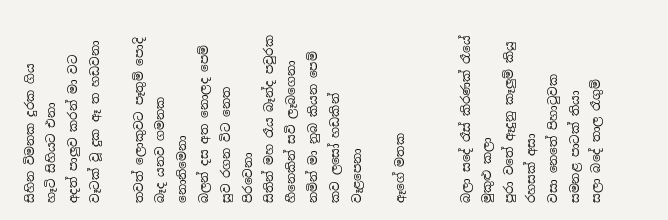සිහින විමනක දුරක ගිය හෑටි සිහියට එනා
අදත් පාලුව කරන් මා වට වෑටක් වූ දුක ඈ ත හඩවනා

තවත් ලොකුවට පෑතුම් පොදි බෑද යනව ගමනක නොනිමෙනා
බලන් දස අත නොලද පෙම් සුව රගන විට නෙත පිරවෙනා
සිතින් මහ රෑය බෑන්ද පවුරක හීනෙකින් සවි ලෑබගෙනා
නමින් මා නුබ කියන පෙම් කව ලසෝ හඩකින් වෑළපෙනා

ඈගේ මතක


බලා සදේ රෑස් කිරණක් රෑයේ මුකුළු කලා
පුරා වතේ ඈදුනු කෑලුම් කියු රහසක් අසා
වසා නෙතේ පිහාටුවක සමනළ පාටක් තියා
සලා බදේ තාල රෑගුම්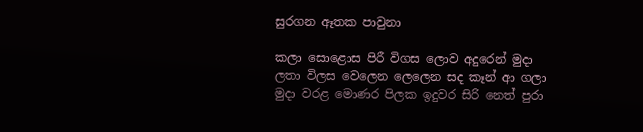සුරගන ඈතක පාවුනා

කලා සොළොස පිරී විගස ලොව අදුරෙන් මුදා
ලතා විලස වෙලෙන ලෙලෙන සද කෑන් ආ ගලා
මුදා වරළ මොණර පිලක ඉදුවර සිරි නෙත් පුරා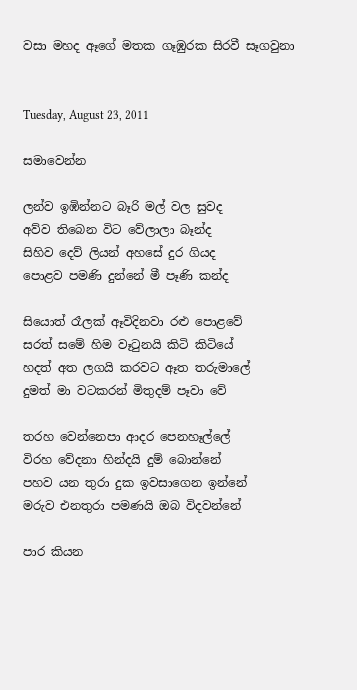වසා මහද ඈගේ මතක ගෑඹුරක සිරවී සෑගවුනා


Tuesday, August 23, 2011

සමාවෙන්න

ලන්ව ඉඹින්නට බෑරි මල් වල සුවද
අව්ව තිබෙන විට වේලාලා බෑන්ද
සිහිව දෙව් ලියන් අහසේ දුර ගියද
පොළව පමණි දුන්නේ මී පෑණි කන්ද

සියොත් රෑලක් ඈවිදිනවා රළු පොළවේ
සරත් සමේ හිම වෑටුනයි කිටි කිටියේ
හදත් අත ලගයි කරවට ඈත තරුමාලේ
දුමත් මා වටකරන් මිතුදම් පෑවා වේ

තරහ වෙන්නෙපා ආදර පෙනහෑල්ලේ
විරහ වේදනා හින්දයි දුම් බොන්නේ
පහව යන තුරා දුක ඉවසාගෙන ඉන්නේ
මරුව එනතුරා පමණයි ඔබ විදවන්නේ

පාර කියන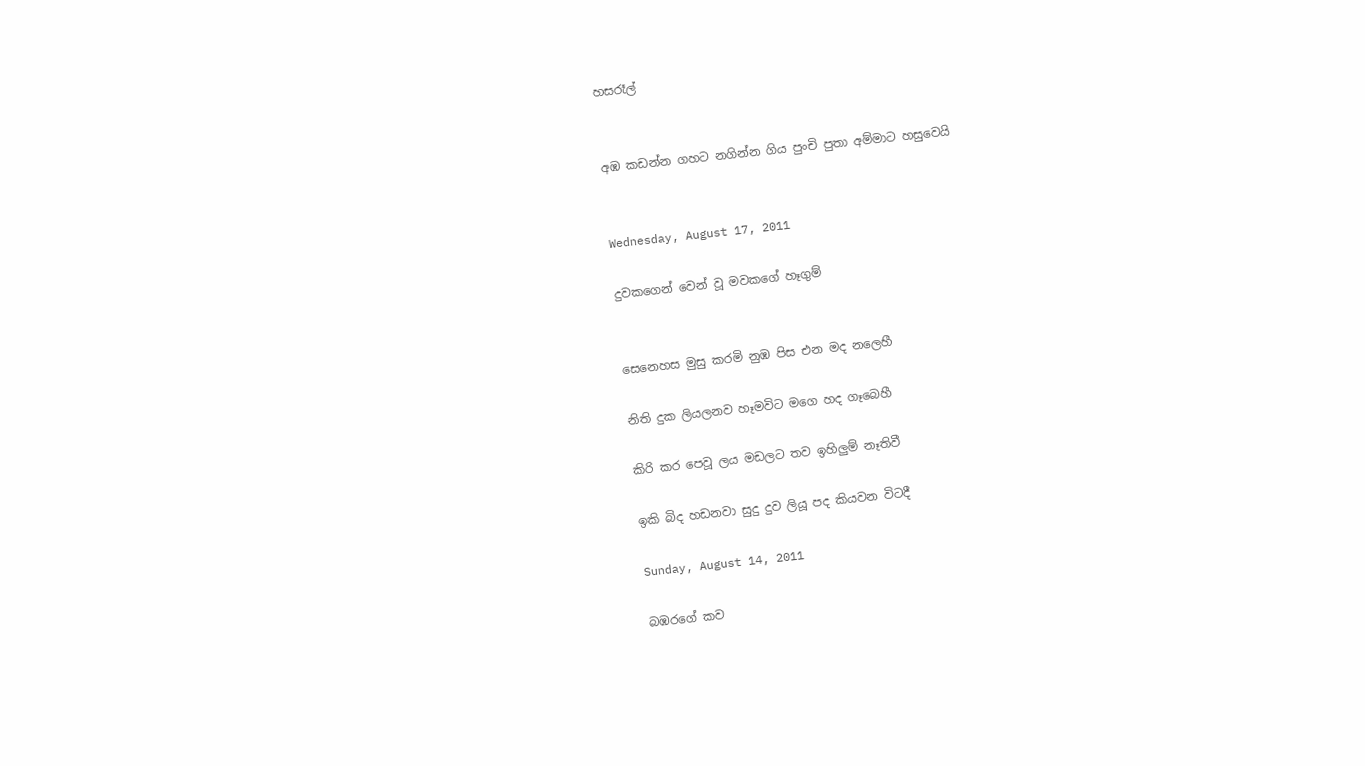හසරෑල්


අඹ කඩන්න ගහට නගින්න ගිය පුංචි පුතා අම්මාට හසුවෙයි


Wednesday, August 17, 2011

දුවකගෙන් වෙන් වූ මවකගේ හෑගුම්


සෙනෙහස මුසු කරමි නුඹ පිස එන මද නලෙහී

නිති දුක ලියලනව හෑමවිට මගෙ හද ගෑබෙහී

කිරි කර පෙවූ ලය මඩලට තව ඉහිලුම් නෑතිවී

ඉකි බිද හඩනවා සුදු දුව ලියූ පද කියවන විටදී

Sunday, August 14, 2011

බඹරගේ කව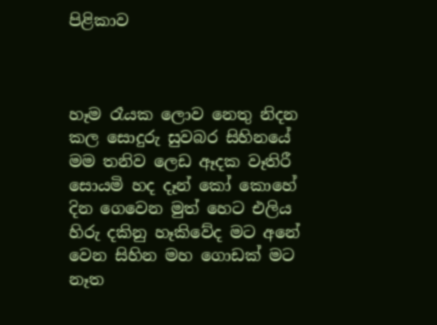පිළිකාව



හෑම රෑයක ලොව නෙතු නිදන කල සොදුරු සුවබර සිහිනයේ
මම තනිව ලෙඩ ඈදක වෑතිරී සොයමි හද දෑන් කෝ කොහේ
දින ගෙවෙන මුත් හෙට එලිය හිරු දකිනු හෑකිවේද මට අනේ
වෙන සිහින මහ ගොඩක් මට නෑත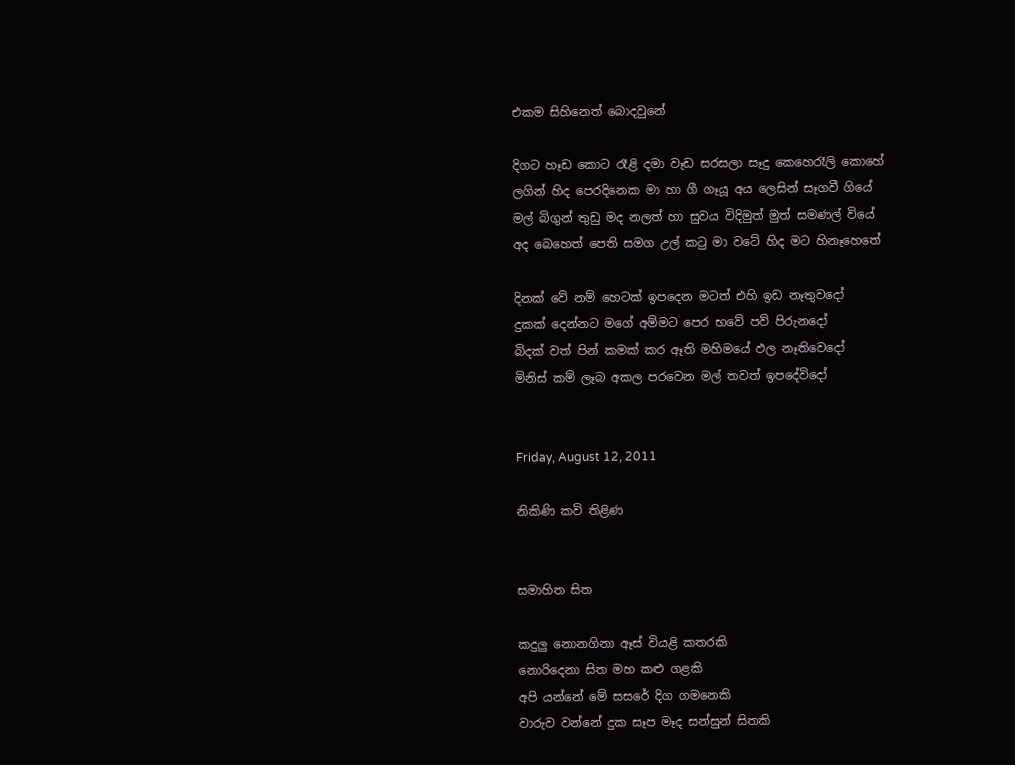එකම සිහිනෙත් බොදවුනේ

දිගට හෑඩ කොට රෑළි දමා වෑඩ සරසලා සෑදු කෙහෙරෑලි කොහේ
ලගින් හිද පෙරදිනෙක මා හා ගී ගෑයූ අය ලෙසින් සෑගවී ගියේ
මල් බිගුන් තුඩු මද නලත් හා සුවය විදිමුත් මුත් සමණල් වියේ
අද බෙහෙත් පෙති සමග උල් කටු මා වටේ හිද මට හිනෑහෙතේ

දිනක් වේ නම් හෙටක් ඉපදෙන මටත් එහි ඉඩ නෑතුවදෝ
දුකක් දෙන්නට මගේ අම්මට පෙර භවේ පව් පිරුනදෝ
බිදක් වත් පින් කමක් කර ඈති මහිමයේ ඵල නෑතිවෙදෝ
මිනිස් කම් ලෑබ අකල පරවෙන මල් තවත් ඉපදේවිදෝ


Friday, August 12, 2011

නිකිණි කවි තිළිණ


සමාහිත සිත

කදුලු නොනගිනා ඈස් වියළි කතරකි
නොරිදෙනා සිත මහ කළු ගළකි
අපි යන්නේ මේ සසරේ දිග ගමනෙකි
වාරුව වන්නේ දුක සෑප මෑද සන්සුන් සිතකි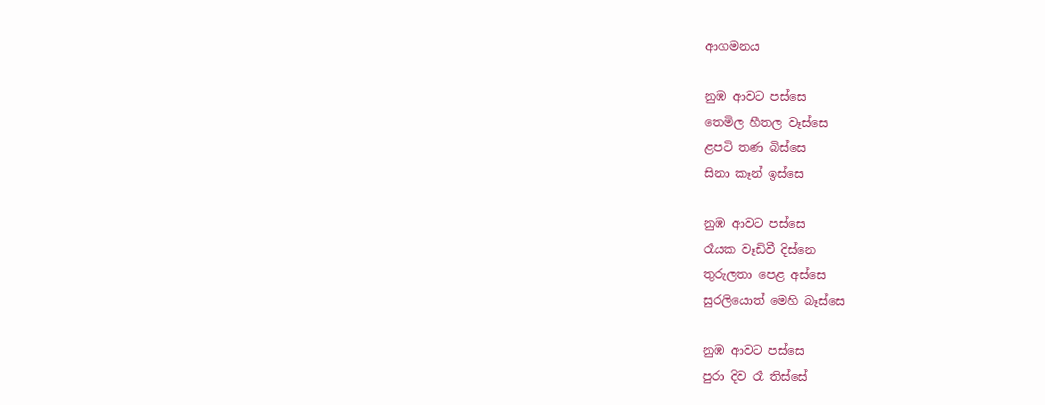ආගමනය

නුඹ ආවට පස්සෙ
තෙමිල හීතල වෑස්සෙ
ළපටි තණ බිස්සෙ
සිනා කෑන් ඉස්සෙ

නුඹ ආවට පස්සෙ
රෑයක වෑඩිවී දිස්නෙ
තුරුලතා පෙළ අස්සෙ
සුරලියොත් මෙහි බෑස්සෙ

නුඹ ආවට පස්සෙ
පුරා දිව රෑ තිස්සේ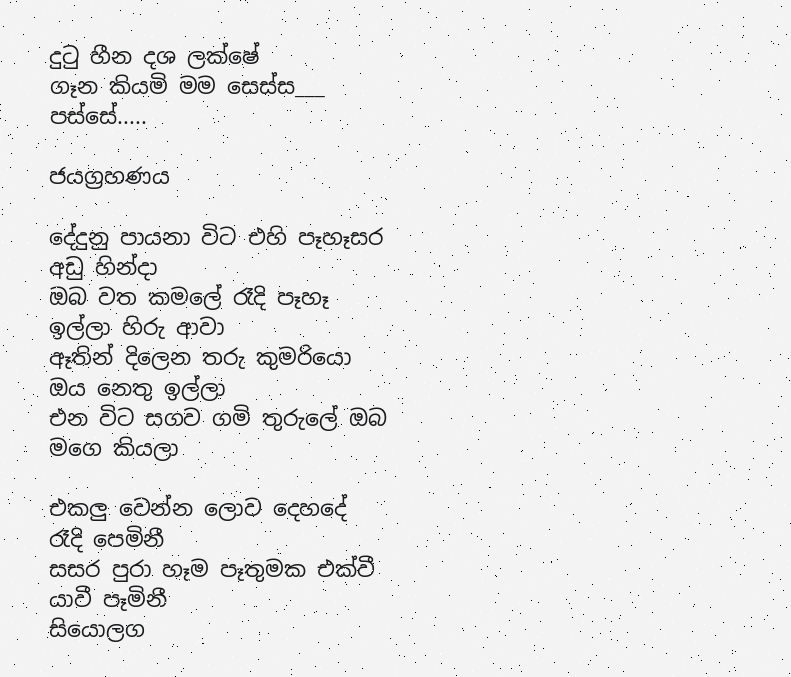දුටු හීන දශ ලක්ෂේ
ගෑන කියමි මම සෙස්ස___ පස්සේ.....

ජයග්‍රහණය

දේදුනු පායනා විට එහි පෑහෑසර අඩු හින්දා
ඔබ වත කමලේ රෑදි පෑහෑ ඉල්ලා හිරු ආවා
ඈතින් දිලෙන තරු කුමරියො ඔය නෙතු ඉල්ලා
එන විට සගව ගමි තුරුලේ ඔබ මගෙ කියලා

එකලු වෙන්න ලොව දෙහදේ රෑදි පෙමිනී
සසර පුරා හෑම පෑතුමක එක්වී යාවී පෑමිනී
සියොලග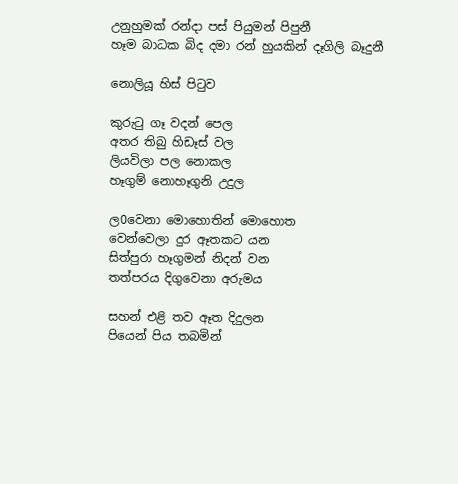උනුහුමක් රන්දා පස් පියුමන් පිපුනී
හෑම බාධක බිද දමා රන් හුයකින් දෑගිලි බෑදුනී

නොලියූ හිස් පිටුව

කුරුටු ගෑ වදන් පෙල
අතර තිබු හිඩෑස් වල
ලියවිලා පල නොකල
හෑගුම් නොහෑගුනි උදුල

ල0වෙනා මොහොතින් මොහොත
වෙන්වෙලා දුර ඈතකට යන
සිත්පුරා හෑගුමන් නිදන් වන
තත්පරය දිගුවෙනා අරුමය

සහන් එළි තව ඈත දිදුලන
පියෙන් පිය තබමින්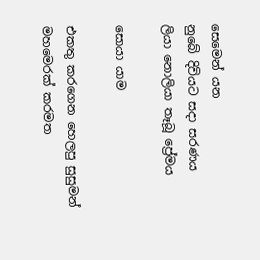සෙමෙන් යන
නුබේ දිවියට සදා සරණය
ලියා නොලියා තෑබූ ප්‍රේමය

සොයා යාම

එකතු කරගෙන හෙලපු සුසුමන්
මහමෙරක් කරමත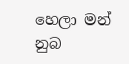හෙලා මන්
නුබ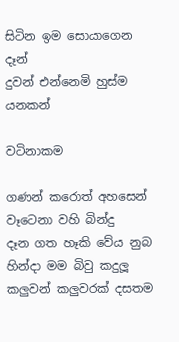සිටින ඉම සොයාගෙන දෑන්
දුවන් එන්නෙමි හුස්ම යනකන්

වටිනාකම

ගණන් කරොත් අහසෙන් වෑටෙනා වහි බින්දු
දෑන ගත හෑකි වේය නුබ හින්දා මම බිවු කදුලූ
කලුවන් කලුවරක් දසතම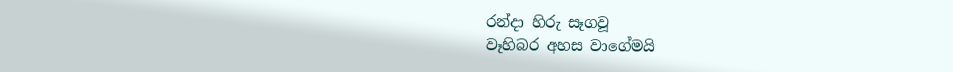රන්දා හිරු සෑගවූ
වෑහිබර අහස වාගේමයි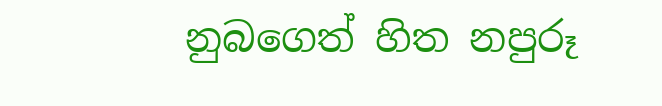නුබගෙත් හිත නපුරූ